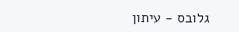גלובס - עיתון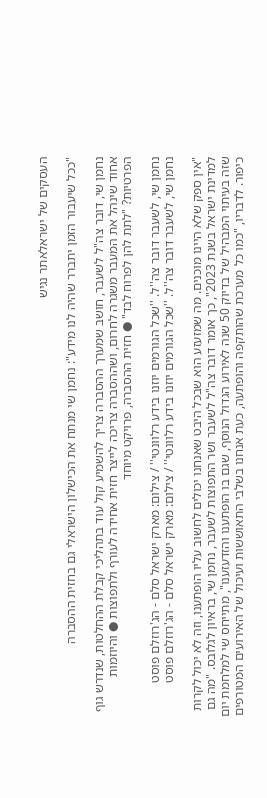העסקים של ישראלאתר נגיש

"ככל שיעבור הזמן יתברר שהיה לנו מידע": נחמן שי מנתח את הכישלון הישראלי גם בחזית ההסברה

נחמן שי, דובר צה"ל לשעבר, חושב שמערך ההסברה צריך להשמיע קול עוד בתהליכי קבלת ההחלטות, שנדרש גוף אחוד שינהל את המעבר משגרה לחרום, ושההסברה צריכה לייצר חזית אחידה לעורף ולתפוצות ● והיוזמות הפרטיות? "לתת להן לפרוח לבד" ● חזית ההסברה, פרויקט מיוחד

נחמן שי, לשעבר דובר צה''ל. ''שכל הגורמים יוזנו בידע רלוונטי'' / צילום: מארק ישראל סלם - הג'רוזלם פוסט
נחמן שי, לשעבר דובר צה''ל. ''שכל הגורמים יוזנו בידע רלוונטי'' / צילום: מארק ישראל סלם - הג'רוזלם פוסט

"אין ספק שלא היינו מוכנים. מה שמזעזע הוא שבכל היבט שאנחנו יכולים לחשוב עליו הופתענו, וזה לא יכול לקרות למדינת ישראל בשנת 2023", כך אומר דובר צה"ל לשעבר ושר התפוצות לשעבר, נחמן שי, בראיון לגלובס. "מה גם שזה בעיתוי המבהיל של בדיוק 50 שנה לאירוע הגדול הנוסף, שגם בו הופתענו והזדעזענו", מתייחס שי למלחמת יום כיפור. לדבריו, "כמו כל מערכת שהותקפה והופתעה, כעת אנחנו בשלבי התאוששות ועיכול של האירועים המטורפים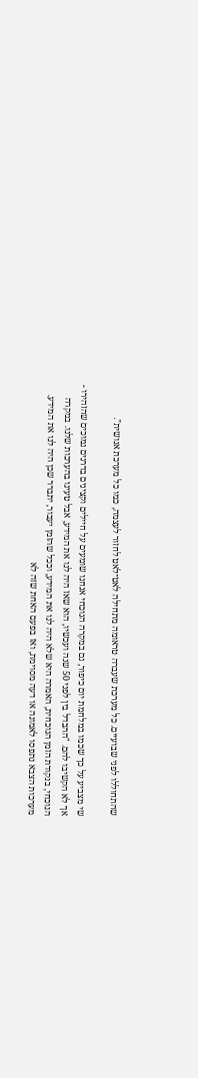שהתחוללו לפני שבועיים. כל מערכת שעברה טראומה מתחילה לאט־לאט לחזור לעצמה, כמו כל מערכת אנושית".

שי מצביע על כך שכמו במלחמת יום כיפור, גם במקרה הנוכחי אנחנו שומעים על חיילים וקצינים בדרגים נמוכים שהזהירו - אך לא הקשיבו להם. "ההבדל בין לפני 50 שנה ועכשיו, הוא שאז היה לנו את המידע, אבל טעינו בהערכות שלנו. במקרה הנוכחי, בנקודת הזמן הנוכחית, האמרה היא שלא היה לנו את המידע, וככל שהזמן יעבור, יתברר שכן היה לנו את המידע. מערכות הצבא נתפסו לאמונה או דעה מסוימת, ואז בפעם האחת שזה לא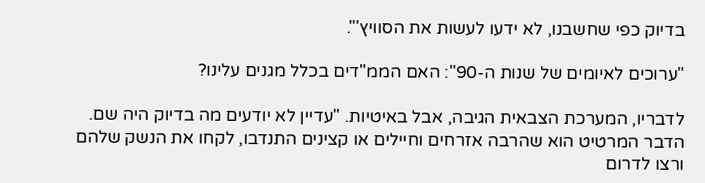בדיוק כפי שחשבנו, לא ידעו לעשות את הסוויץ'".

"ערוכים לאיומים של שנות ה-90": האם הממ"דים בכלל מגנים עלינו?

לדבריו, המערכת הצבאית הגיבה, אבל באיטיות. "עדיין לא יודעים מה בדיוק היה שם. הדבר המרטיט הוא שהרבה אזרחים וחיילים או קצינים התנדבו, לקחו את הנשק שלהם ורצו לדרום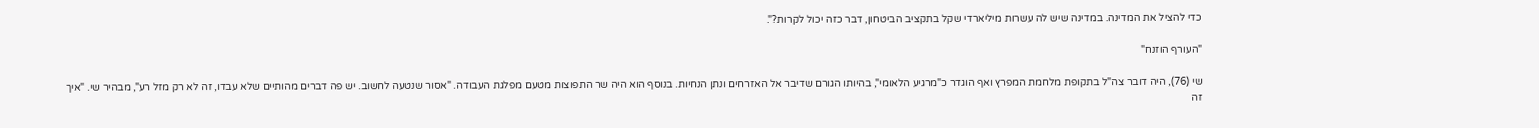כדי להציל את המדינה. במדינה שיש לה עשרות מיליארדי שקל בתקציב הביטחון, דבר כזה יכול לקרות?".

"העורף הוזנח"

שי (76), היה דובר צה"ל בתקופת מלחמת המפרץ ואף הוגדר כ"מרגיע הלאומי", בהיותו הגורם שדיבר אל האזרחים ונתן הנחיות. בנוסף הוא היה שר התפוצות מטעם מפלגת העבודה. "אסור שנטעה לחשוב. יש פה דברים מהותיים שלא עבדו, זה לא רק מזל רע", מבהיר שי. "איך זה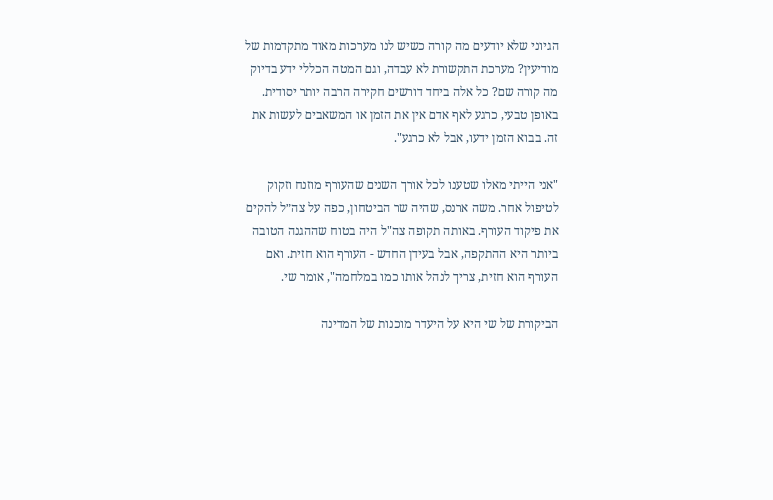הגיוני שלא יודעים מה קורה כשיש לנו מערכות מאוד מתקדמות של מודיעין? מערכת התקשורת לא עבדה, וגם המטה הכללי ידע בדיוק מה קורה שם? כל אלה ביחד דורשים חקירה הרבה יותר יסודית. באופן טבעי, כרגע לאף אדם אין את הזמן או המשאבים לעשות את זה. בבוא הזמן ידעו, אבל לא כרגע".

"אני הייתי מאלו שטענו לכל אורך השנים שהעורף מוזנח וזקוק לטיפול אחר. משה ארנס, שהיה שר הביטחון, כפה על צה״ל להקים את פיקוד העורף. באותה תקופה צה"ל היה בטוח שההגנה הטובה ביותר היא ההתקפה, אבל בעידן החדש - העורף הוא חזית. ואם העורף הוא חזית, צריך לנהל אותו כמו במלחמה", אומר שי.

הביקורת של שי היא על היעדר מוכנות של המדינה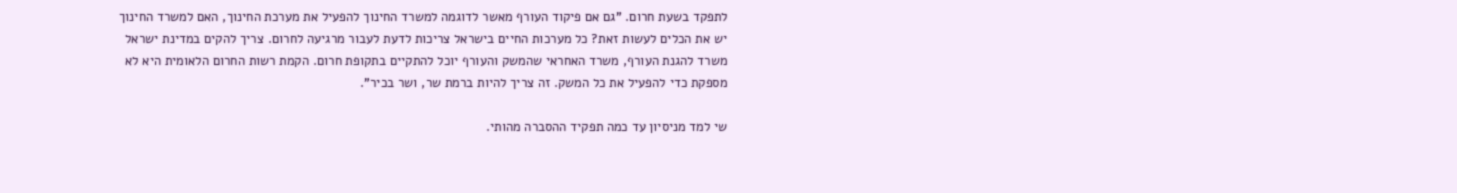לתפקד בשעת חרום. "גם אם פיקוד העורף מאשר לדוגמה למשרד החינוך להפעיל את מערכת החינוך, האם למשרד החינוך יש את הכלים לעשות זאת? כל מערכות החיים בישראל צריכות לדעת לעבור מרגיעה לחרום. צריך להקים במדינת ישראל משרד להגנת העורף, משרד האחראי שהמשק והעורף יוכל להתקיים בתקופת חרום. הקמת רשות החרום הלאומית היא לא מספקת כדי להפעיל את כל המשק. זה צריך להיות ברמת שר, ושר בכיר".

שי למד מניסיון עד כמה תפקיד ההסברה מהותי.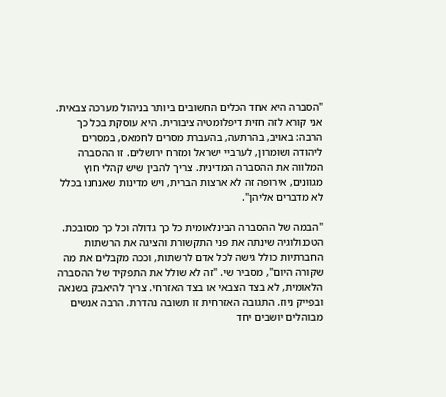"הסברה היא אחד הכלים החשובים ביותר בניהול מערכה צבאית. אני קורא לזה חזית דיפלומטיה ציבורית. היא עוסקת בכל כך הרבה: באויב, בהרתעה, בהעברת מסרים לחמאס, במסרים ליהודה ושומרון, לערביי ישראל ומזרח ירושלים. זו ההסברה המלווה את ההסברה המדינית. צריך להבין שיש קהלי חוץ מגוונים, אירופה זה לא ארצות הברית, ויש מדינות שאנחנו בכלל לא מדברים אליהן".

"הבמה של ההסברה הבינלאומית כל כך גדולה וכל כך מסובכת. הטכנולוגיה שינתה את פני התקשורת והציגה את הרשתות החברתיות כולל גישה לכל אדם לרשתות, וככה מקבלים את מה שקורה היום", מסביר שי. "זה לא שולל את התפקיד של ההסברה הלאומית, לא בצד הצבאי או בצד האזרחי. צריך להיאבק בשנאה ובפייק ניוז. התגובה האזרחית זו תשובה נהדרת. הרבה אנשים מבוהלים יושבים יחד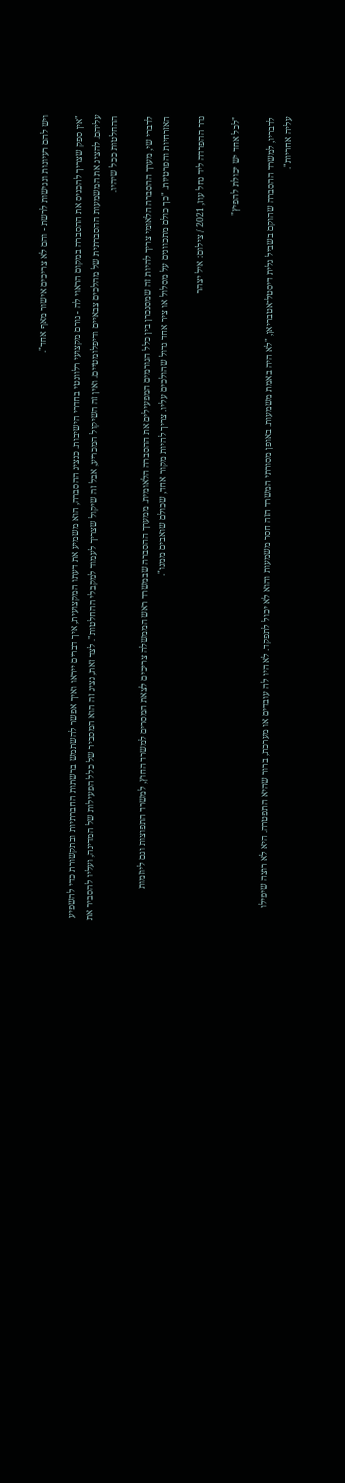ויש להם רעיונות ונגישות לרשת - והם לא צריכים אישור מאף אחד".

"אין ספק שצריך להכניס את ההסברה במקום הראוי לה - גורם מקצועי רלוונטי בחדרי הישיבות. כנציג ההסברה, הוא משמיע את דעתו המקצועית, איך דברים ייראו ואיך אפשר להשתמש ברשתות החברתיות ובתקשורת כדי להשפיע עליהם. להציג את המשמעות ההסברתית של מהלכים צבאיים ודיפלומטיים. ואין זה השיקול המכריע, אבל זה שיקול שצריך לעמוד למקבלי ההחלטות". לצד זאת, נציג זה הוא המסביר של כלל הפעילות של המדינה, ועליו להסביר את ההחלטות ככל שיהיו.

לדברי שי, מערך ההסברה הלאומי צריך להיות זה שמסנכרן בין כלל הגורמים המפעילים את ההסברה הלאומית. ממערך ההסברה שבמשרד ראש הממשלה צריכים לצאת המסרים למשרד החוץ, למשרד התפוצות וגם ליוזמות האזרחיות והפרטיות. "כך כולם מתכוונים על מסלול או ציר אחד גדול שהולכים עליו. צריך להיות מקור אחד, שכולם שואבים ממנו".

גדר ההפרדה ליד נחל עוז, 2021 / צילום: איל יצהר

"לכל אחד יש יכולת להפיץ"

לדבריו, למשרד ההסברה שהוקם בשביל גלית דיסטל־אטבריאן, "לא היה באמת משמעות. באופן מסורתי המשרד הזה חסר משמעות והוא לא יכול לתפקד. לא היו לה עובדים או מערכת, ברור שהיא התפטרה. היא לא רוצה שיפילו עליה אחריות".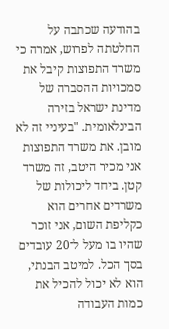בהודעה שכתבה על החלטתה לפרוש, אמרה כי משרד התפוצות קיבל את סמכויות ההסברה של מדינת ישראל בזירה הבינלאומית. "בעיניי זה לא מובן. את משרד התפוצות אני מכיר היטב, זה משרד קטן. ביחד ליכולות של משרדים אחרים הוא כקליפת השום, אני זוכר שהיו בו מעל ל־20 עובדים בסך הכל. למיטב הבנתי, הוא לא יכול להכיל את כמות העבודה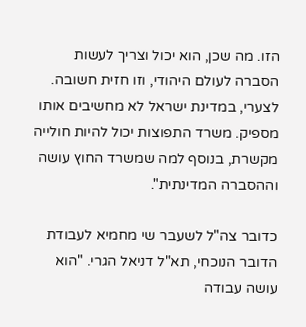הזו. מה שכן, הוא יכול וצריך לעשות הסברה לעולם היהודי, וזו חזית חשובה. לצערי, במדינת ישראל לא מחשיבים אותו מספיק. משרד התפוצות יכול להיות חולייה מקשרת, בנוסף למה שמשרד החוץ עושה וההסברה המדינתית".

כדובר צה"ל לשעבר שי מחמיא לעבודת הדובר הנוכחי, תא"ל דניאל הגרי. "הוא עושה עבודה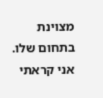מצוינת בתחום שלו. אני קראתי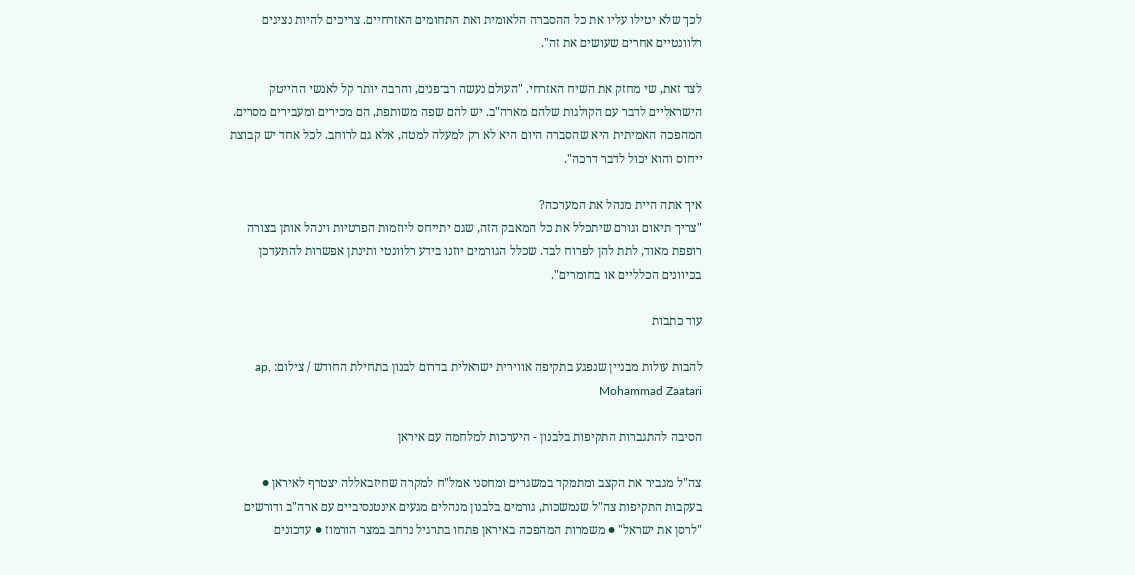לכך שלא יטילו עליו את כל ההסברה הלאומית ואת התחומים האזרחיים. צריכים להיות נציגים רלוונטיים אחרים שעושים את זה".

לצד זאת, שי מחזק את השיח האזרחי. "העולם נעשה רב־פנים, והרבה יותר קל לאנשי ההייטק הישראליים לדבר עם הקולגות שלהם מארה"ב. יש להם שפה משותפת, הם מכירים ומעבירים מסרים. המהפכה האמיתית היא שהסברה היום היא לא רק למעלה למטה, אלא גם לרוחב. לכל אחד יש קבוצת ייחוס והוא יכול לדבר דרכה".

איך אתה היית מנהל את המערכה?
"צריך תיאום וגורם שיתכלל את כל המאבק הזה, שגם יתייחס ליוזמות הפרטיות וינהל אותן בצורה רופפת מאוד, לתת להן לפרוח לבד. שכלל הגורמים יוזנו בידע רלוונטי ותינתן אפשרות להתעדכן בכיוונים הכלליים או בחומרים".

עוד כתבות

להבות עולות מבניין שנפגע בתקיפה אווירית ישראלית בדרום לבנון בתחילת החודש / צילום: ap, Mohammad Zaatari

הסיבה להתגברות התקיפות בלבנון - היערכות למלחמה עם איראן

צה"ל מגביר את הקצב ומתמקד במשגרים ומחסני אמל"ח למקרה שחיזבאללה יצטרף לאיראן ● בעקבות התקיפות צה"ל שנמשכות, גורמים בלבנון מנהלים מגעים אינטנסיביים עם ארה"ב ודורשים "לרסן את ישראל" ● משמרות המהפכה באיראן פתחו בתרגיל נרחב במצר הורמוז ● עדכונים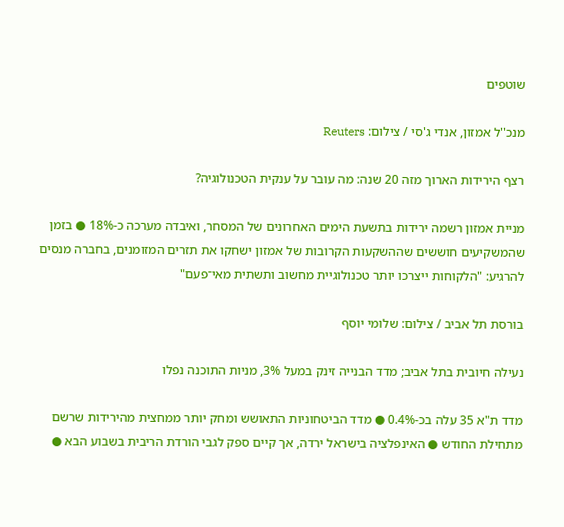שוטפים

מנכ''ל אמזון, אנדי ג'סי / צילום: Reuters

רצף הירידות הארוך מזה 20 שנה: מה עובר על ענקית הטכנולוגיה?

מניית אמזון רשמה ירידות בתשעת הימים האחרונים של המסחר, ואיבדה מערכה כ-18% ● בזמן שהמשקיעים חוששים שההשקעות הקרובות של אמזון ישחקו את תזרים המזומנים, בחברה מנסים להרגיע: "הלקוחות ייצרכו יותר טכנולוגיית מחשוב ותשתית מאי־פעם"

בורסת תל אביב / צילום: שלומי יוסף

נעילה חיובית בתל אביב; מדד הבנייה זינק במעל 3%, מניות התוכנה נפלו

מדד ת"א 35 עלה בכ-0.4% ● מדד הביטחוניות התאושש ומחק יותר ממחצית מהירידות שרשם מתחילת החודש ● האינפלציה בישראל ירדה, אך קיים ספק לגבי הורדת הריבית בשבוע הבא ●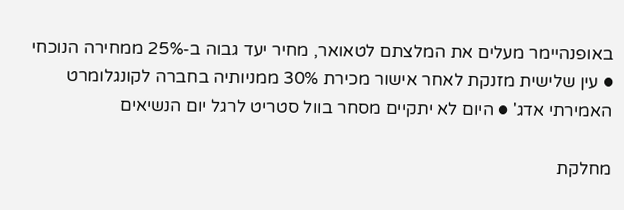באופנהיימר מעלים את המלצתם לטאואר, מחיר יעד גבוה ב-25% ממחירה הנוכחי ● עין שלישית מזנקת לאחר אישור מכירת 30% ממניותיה בחברה לקונגלומרט האמירתי אדג' ● היום לא יתקיים מסחר בוול סטריט לרגל יום הנשיאים

מחלקת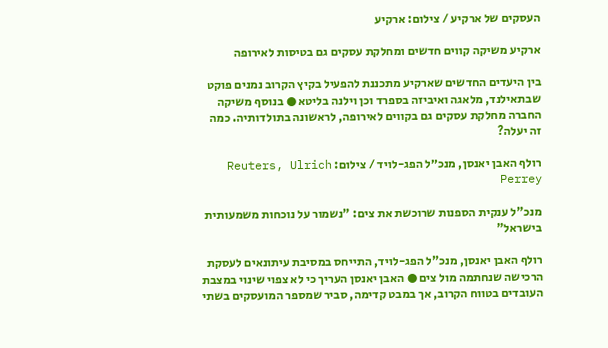העסקים של ארקיע / צילום: ארקיע

ארקיע משיקה קווים חדשים ומחלקת עסקים גם בטיסות לאירופה

בין היעדים החדשים שארקיע מתכננת להפעיל בקיץ הקרוב נמנים פוקט שבתאילנד, מלאגה ואיביזה בספרד וכן וילנה בליטא ● בנוסף משיקה החברה מחלקת עסקים גם בקווים לאירופה, לראשונה בתולדותיה. כמה זה יעלה?

רולף האבן יאנסן, מנכ״ל הפג-לויד / צילום: Reuters, Ulrich Perrey

מנכ"ל ענקית הספנות שרוכשת את צים: "נשמור על נוכחות משמעותית בישראל"

רולף האבן יאנסן, מנכ"ל הפג-לויד, התייחס במסיבת עיתונאים לעסקת הרכישה שנחתמה מול צים ● האבן יאנסן העריך כי לא צפוי שינוי במצבת העובדים בטווח הקרוב, אך במבט קדימה, סביר שמספר המועסקים בשתי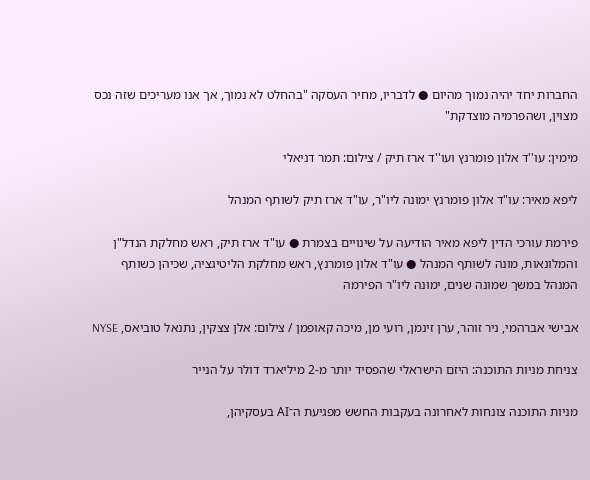החברות יחד יהיה נמוך מהיום ● לדבריו, מחיר העסקה "בהחלט לא נמוך, אך אנו מעריכים שזה נכס מצוין, ושהפרמיה מוצדקת"

מימין: עו''ד אלון פומרנץ ועו''ד ארז תיק / צילום: תמר דניאלי

ליפא מאיר: עו"ד אלון פומרנץ ימונה ליו"ר, עו"ד ארז תיק לשותף המנהל

פירמת עורכי הדין ליפא מאיר הודיעה על שינויים בצמרת ● עו"ד ארז תיק, ראש מחלקת הנדל"ן והמלונאות, מונה לשותף המנהל ● עו"ד אלון פומרנץ, ראש מחלקת הליטיגציה, שכיהן כשותף המנהל במשך שמונה שנים, ימונה ליו"ר הפירמה

אבישי אברהמי, ניר זוהר, ערן זינמן, רועי מן, מיכה קאופמן / צילום: אלן צצקין, נתנאל טוביאס, NYSE

צניחת מניות התוכנה: היזם הישראלי שהפסיד יותר מ-2 מיליארד דולר על הנייר

מניות התוכנה צונחות לאחרונה בעקבות החשש מפגיעת ה־AI בעסקיהן,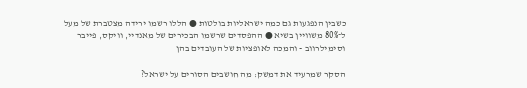כשבין הנפגעות גם כמה ישראליות בולטות ● הללו רשמו ירידה מצטברת של מעל ל־80% משוויין בשיא ● ההפסדים שרשמו הבכירים של מאנדיי, וויקס, פייבר וסימילרווב - והמכה לאופציות של העובדים בהן

הסקר שמרעיד את דמשק: מה חושבים הסורים על ישראל?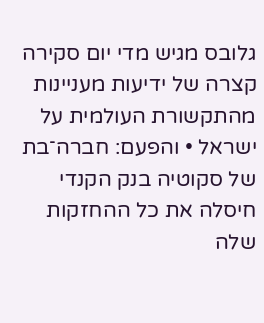גלובס מגיש מדי יום סקירה קצרה של ידיעות מעניינות מהתקשורת העולמית על ישראל • והפעם: חברה־בת של סקוטיה בנק הקנדי חיסלה את כל ההחזקות שלה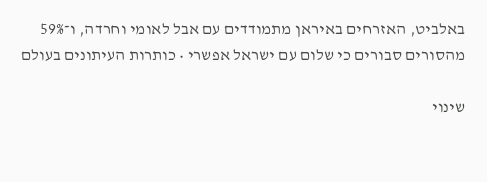באלביט, האזרחים באיראן מתמודדים עם אבל לאומי וחרדה, ו־59% מהסורים סבורים כי שלום עם ישראל אפשרי • כותרות העיתונים בעולם

שינוי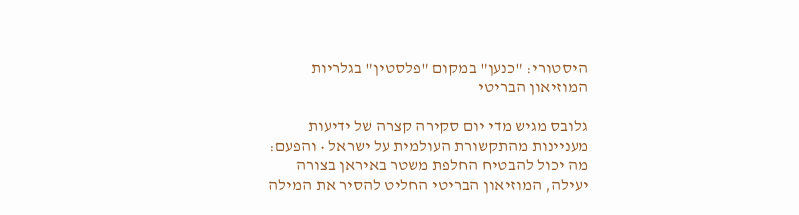היסטורי: "כנען" במקום "פלסטין" בגלריות המוזיאון הבריטי

גלובס מגיש מדי יום סקירה קצרה של ידיעות מעניינות מהתקשורת העולמית על ישראל • והפעם: מה יכול להבטיח החלפת משטר באיראן בצורה יעילה, המוזיאון הבריטי החליט להסיר את המילה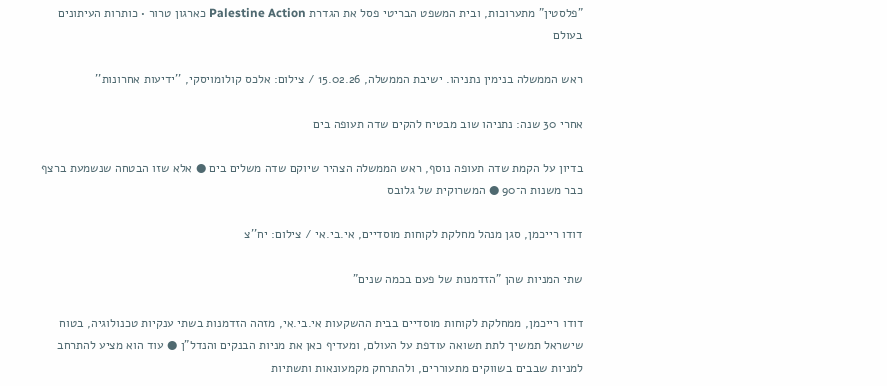"פלסטין" מתערוכות, ובית המשפט הבריטי פסל את הגדרת Palestine Action כארגון טרור • כותרות העיתונים בעולם

ראש הממשלה בנימין נתניהו. ישיבת הממשלה, 15.02.26 / צילום: אלכס קולומויסקי, ''ידיעות אחרונות''

אחרי 30 שנה: נתניהו שוב מבטיח להקים שדה תעופה בים

בדיון על הקמת שדה תעופה נוסף, ראש הממשלה הצהיר שיוקם שדה משלים בים ● אלא שזו הבטחה שנשמעת ברצף כבר משנות ה־90 ● המשרוקית של גלובס

דודו רייכמן, סגן מנהל מחלקת לקוחות מוסדיים, אי.בי.אי / צילום: יח''צ

שתי המניות שהן "הזדמנות של פעם בכמה שנים"

דודו רייכמן, ממחלקת לקוחות מוסדיים בבית ההשקעות אי.בי.אי, מזהה הזדמנות בשתי ענקיות טכנולוגיה, בטוח שישראל תמשיך לתת תשואה עודפת על העולם, ומעדיף כאן את מניות הבנקים והנדל"ן ● עוד הוא מציע להתרחב למניות שבבים בשווקים מתעוררים, ולהתרחק מקמעונאות ותשתיות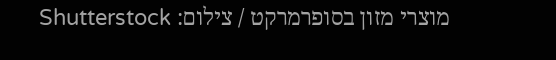מוצרי מזון בסופרמרקט / צילום: Shutterstock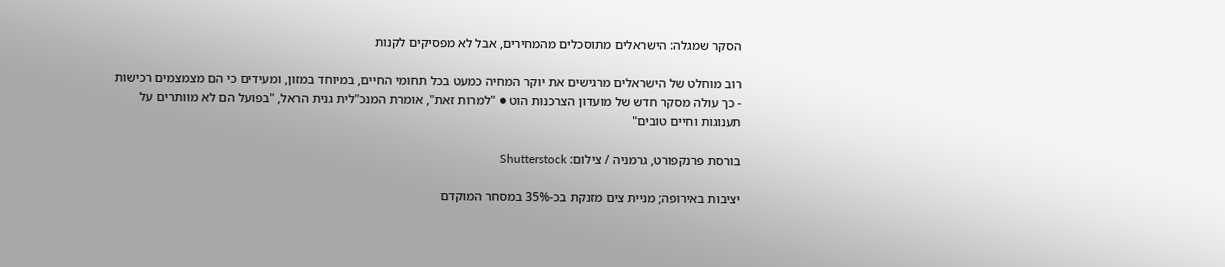הסקר שמגלה: הישראלים מתוסכלים מהמחירים, אבל לא מפסיקים לקנות

רוב מוחלט של הישראלים מרגישים את יוקר המחיה כמעט בכל תחומי החיים, במיוחד במזון, ומעידים כי הם מצמצמים רכישות - כך עולה מסקר חדש של מועדון הצרכנות הוט ● "למרות זאת", אומרת המנכ"לית גנית הראל, "בפועל הם לא מוותרים על תענוגות וחיים טובים"

בורסת פרנקפורט, גרמניה / צילום: Shutterstock

יציבות באירופה; מניית צים מזנקת בכ-35% במסחר המוקדם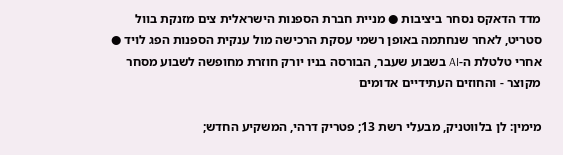מדד הדאקס נסחר ביציבות ● מניית חברת הספנות הישראלית צים מזנקת בוול סטריט, לאחר שנחתמה באופן רשמי עסקת הרכישה מול ענקית הספנות הפג לויד ● אחרי טלטלת ה-AI בשבוע שעבר, הבורסה בניו יורק חוזרת מחופשה לשבוע מסחר מקוצר - והחוזים העתידיים אדומים

מימין: לן בלווטניק, מבעלי רשת 13; פטריק דרהי, המשקיע החדש;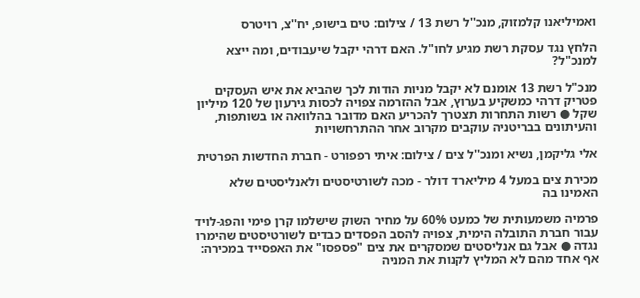ואמיליאנו קלמזוק, מנכ''ל רשת 13 / צילום: טים בישופ, יח''צ, רויטרס

הלחץ נגד עסקת רשת מגיע לחו"ל. האם דרהי יקבל שיעבודים, ומה ייצא למנכ"ל?

מנכ"ל רשת 13 אומנם לא יקבל מניות הודות לכך שהביא את איש העסקים פטריק דרהי כמשקיע בערוץ, אבל ההזרמה צפויה לכסות גירעון של 120 מיליון שקל ● רשות התחרות תצטרך להכריע האם מדובר בהלוואה או בשותפות, והעיתונים בבריטניה עוקבים מקרוב אחר ההתרחשויות

אלי גליקמן, נשיא ומנכ''ל צים / צילום: איתי רפפורט - חברת החדשות הפרטית

מכירת צים במעל 4 מיליארד דולר - מכה לשורטיסטים ולאנליסטים שלא האמינו בה

פרמיה משמעותית של כמעט 60% על מחיר השוק שישלמו קרן פימי והפג-לויד עבור חברת התובלה הימית, צפויה להסב הפסדים כבדים לשורטיסטים שהימרו נגדה ● אבל גם אנליסטים שמסקרים את צים "פספסו" את האפסייד במכירה: אף אחד מהם לא המליץ לקנות את המניה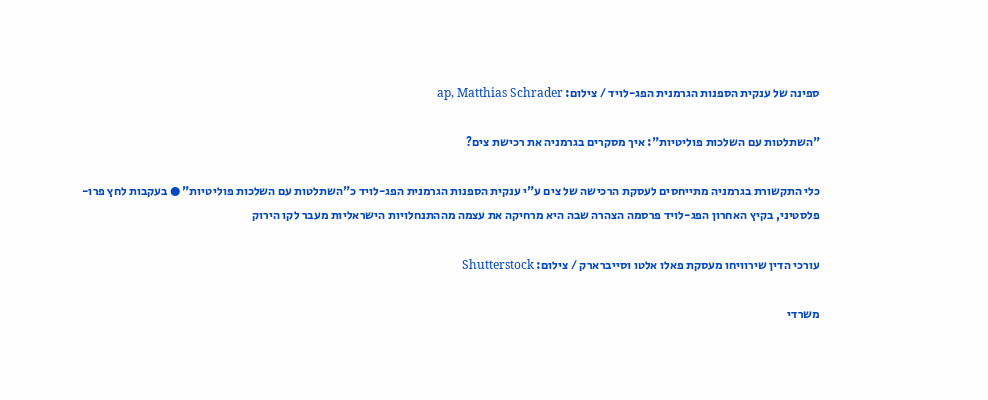ספינה של ענקית הספנות הגרמנית הפג-לויד / צילום: ap, Matthias Schrader

"השתלטות עם השלכות פוליטיות": איך מסקרים בגרמניה את רכישת צים?

כלי התקשורת בגרמניה מתייחסים לעסקת הרכישה של צים ע"י ענקית הספנות הגרמנית הפג-לויד כ"השתלטות עם השלכות פוליטיות" ● בעקבות לחץ פרו-פלסטיני, בקיץ האחרון הפג-לויד פרסמה הצהרה שבה היא מרחיקה את עצמה מההתנחלויות הישראליות מעבר לקו הירוק

עורכי הדין שירוויחו מעסקת פאלו אלטו וסייברארק / צילום: Shutterstock

משרדי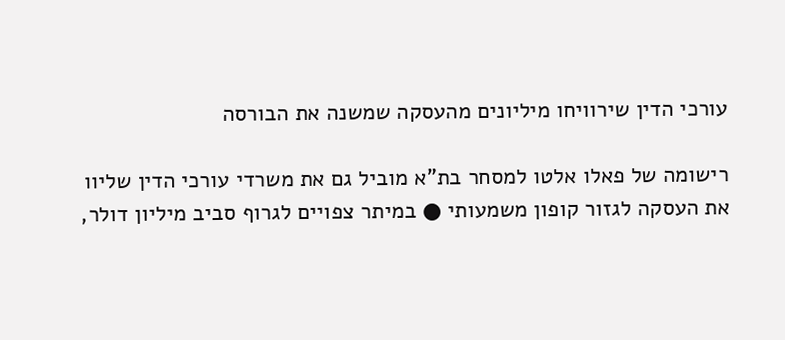עורכי הדין שירוויחו מיליונים מהעסקה שמשנה את הבורסה

רישומה של פאלו אלטו למסחר בת"א מוביל גם את משרדי עורכי הדין שליוו את העסקה לגזור קופון משמעותי ● במיתר צפויים לגרוף סביב מיליון דולר,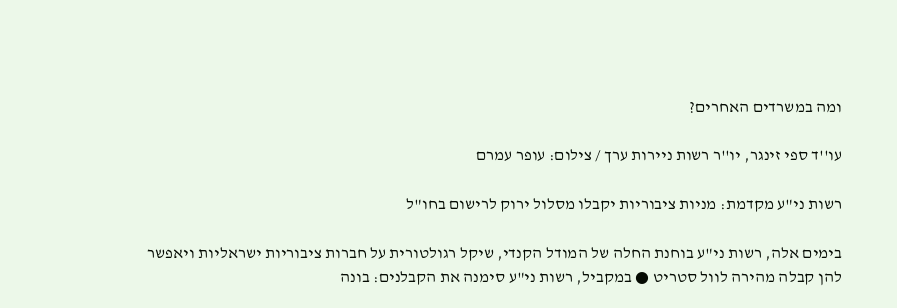ומה במשרדים האחרים?

עו''ד ספי זינגר, יו''ר רשות ניירות ערך / צילום: עופר עמרם

רשות ני"ע מקדמת: מניות ציבוריות יקבלו מסלול ירוק לרישום בחו"ל

בימים אלה, רשות ני"ע בוחנת החלה של המודל הקנדי, שיקל רגולטורית על חברות ציבוריות ישראליות ויאפשר להן קבלה מהירה לוול סטריט ● במקביל, רשות ני"ע סימנה את הקבלנים: בונה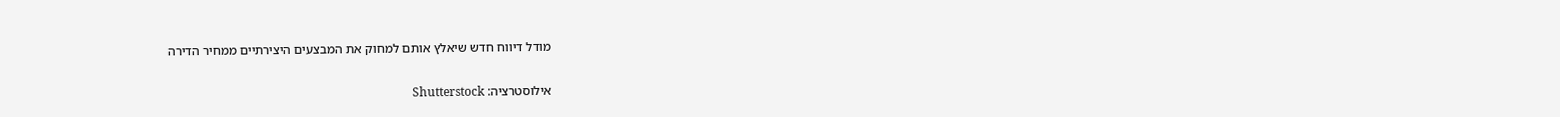מודל דיווח חדש שיאלץ אותם למחוק את המבצעים היצירתיים ממחיר הדירה

אילוסטרציה: Shutterstock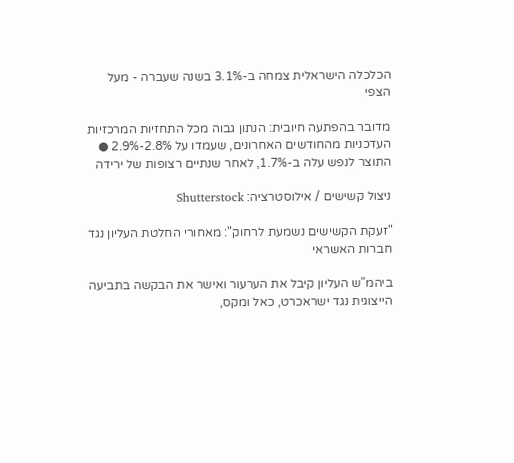הכלכלה הישראלית צמחה ב-3.1% בשנה שעברה - מעל הצפי

מדובר בהפתעה חיובית: הנתון גבוה מכל התחזיות המרכזיות העדכניות מהחודשים האחרונים, שעמדו על 2.8%-2.9% ● התוצר לנפש עלה ב-1.7%, לאחר שנתיים רצופות של ירידה

ניצול קשישים / אילוסטרציה: Shutterstock

"זעקת הקשישים נשמעת לרחוק": מאחורי החלטת העליון נגד חברות האשראי

ביהמ"ש העליון קיבל את הערעור ואישר את הבקשה בתביעה הייצוגית נגד ישראכרט, כאל ומקס,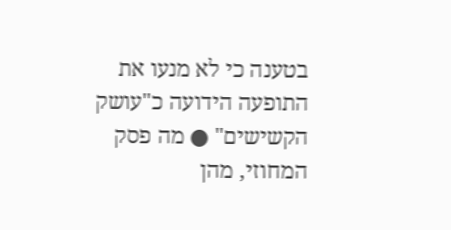בטענה כי לא מנעו את התופעה הידועה כ"עושק הקשישים" ● מה פסק המחוזי, מהן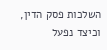השלכות פסק הדין, וכיצד נפעל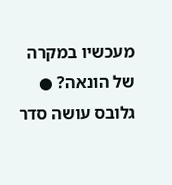מעכשיו במקרה של הונאה? ● גלובס עושה סדר